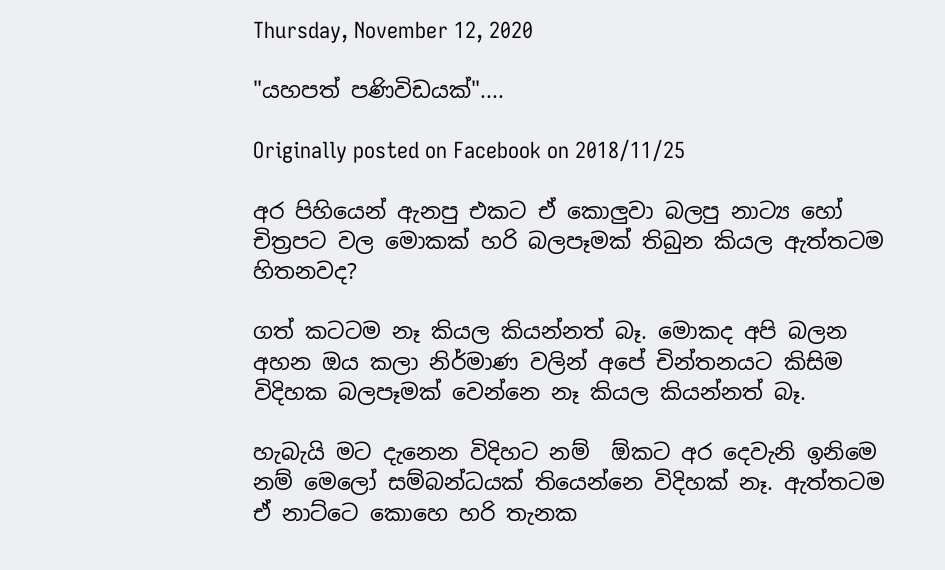Thursday, November 12, 2020

"යහපත් පණිවිඩයක්"....

Originally posted on Facebook on 2018/11/25

අර පිහියෙන් ඇනපු එකට ඒ කොලුවා බලපු නාට්‍ය හෝ චිත්‍රපට වල මොකක් හරි බලපෑමක් තිබුන කියල ඇත්තටම හිතනවද?

ගත් කටටම නෑ කියල කියන්නත් බෑ. මොකද අපි බලන අහන ඔය කලා නිර්මාණ වලින් අපේ චින්තනයට කිසිම විදිහක බලපෑමක් වෙන්නෙ නෑ කියල කියන්නත් බෑ.

හැබැයි මට දැනෙන විදිහට නම්  ඕකට අර දෙවැනි ඉනිමෙ නම් මෙලෝ සම්බන්ධයක් තියෙන්නෙ විදිහක් නෑ. ඇත්තටම ඒ නාට්ටෙ කොහෙ හරි තැනක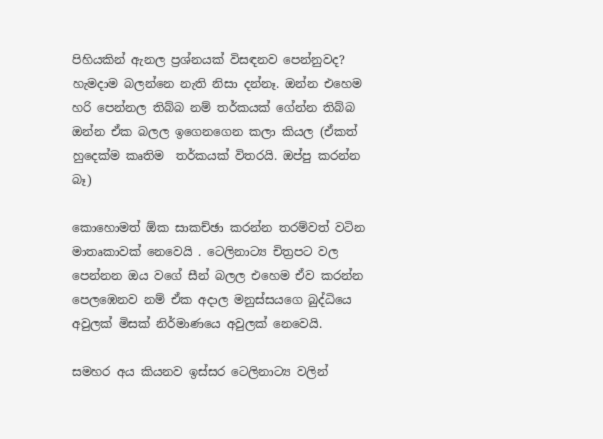පිහියකින් ඇනල ප්‍රශ්නයක් විසඳනව පෙන්නුවද? හැමදාම බලන්නෙ නැති නිසා දන්නෑ. ඔන්න එහෙම හරි පෙන්නල තිබ්බ නම් තර්කයක් ගේන්න තිබ්බ ඔන්න ඒක බලල ඉගෙනගෙන කලා කියල (ඒකත් හුදෙක්ම කෘතිම  තර්කයක් විතරයි. ඔප්පු කරන්න බෑ)

කොහොමත් ඕක සාකච්ඡා කරන්න තරම්වත් වටින මාතෘකාවක් නෙවෙයි . ටෙලිනාට්‍ය චිත්‍රපට වල පෙන්නන ඔය වගේ සීන් බලල එහෙම ඒව කරන්න පෙලඹෙනව නම් ඒක අදාල මනුස්සයගෙ බුද්ධියෙ අවුලක් මිසක් නිර්මාණයෙ අවුලක් නෙවෙයි.

සමහර අය කියනව ඉස්සර ටෙලිනාට්‍ය වලින්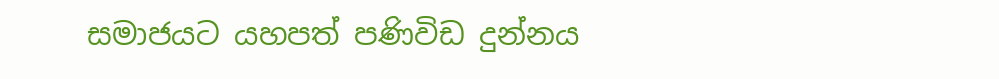සමාජයට යහපත් පණිවිඩ දුන්නය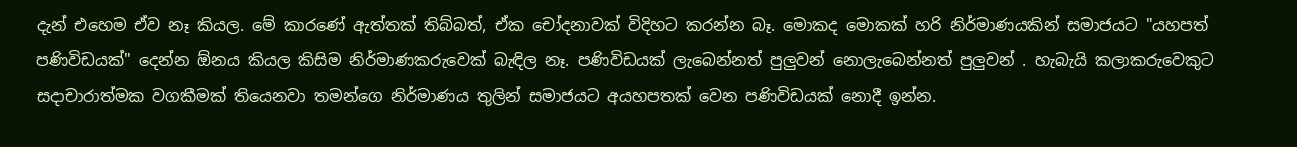දැන් එහෙම ඒව නෑ කියල. මේ කාරණේ ඇත්තක් තිබ්බත්, ඒක චෝදනාවක් විදිහට කරන්න බෑ. මොකද මොකක් හරි නිර්මාණයකින් සමාජයට "යහපත් පණිවිඩයක්" දෙන්න ඕනය කියල කිසිම නිර්මාණකරුවෙක් බැඳිල නෑ. පණිවිඩයක් ලැබෙන්නත් පුලුවන් නොලැබෙන්නත් පුලුවන් . හැබැයි කලාකරුවෙකුට සදාචාරාත්මක වගකීමක් තියෙනවා තමන්ගෙ නිර්මාණය තුලින් සමාජයට අයහපතක් වෙන පණිවිඩයක් නොදී ඉන්න.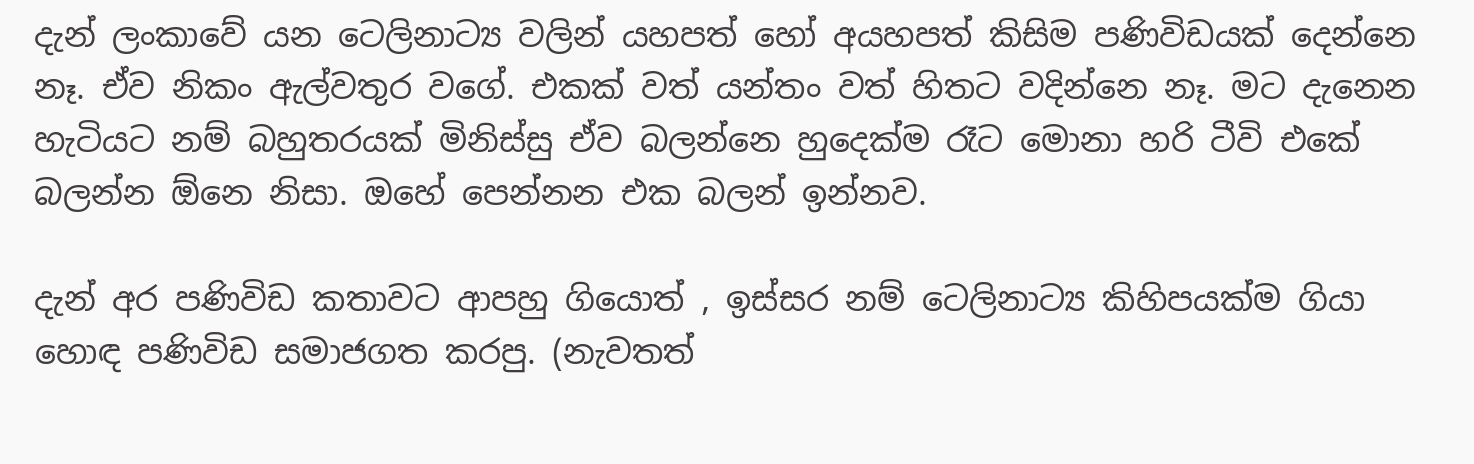දැන් ලංකාවේ යන ටෙලිනාට්‍ය වලින් යහපත් හෝ අයහපත් කිසිම පණිවිඩයක් දෙන්නෙ නෑ. ඒව නිකං ඇල්වතුර වගේ. එකක් වත් යන්තං වත් හිතට වදින්නෙ නෑ. මට දැනෙන හැටියට නම් බහුතරයක් මිනිස්සු ඒව බලන්නෙ හුදෙක්ම රෑට මොනා හරි ටීවි එකේ බලන්න ඕනෙ නිසා. ඔහේ පෙන්නන එක බලන් ඉන්නව.

දැන් අර පණිවිඩ කතාවට ආපහු ගියොත් , ඉස්සර නම් ටෙලිනාට්‍ය කිහිපයක්ම ගියා හොඳ පණිවිඩ සමාජගත කරපු. (නැවතත්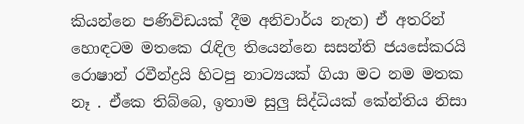කියන්නෙ පණිවිඩයක් දීම අනිවාර්ය නැත) ඒ අතරින් හොඳටම මතකෙ රැඳිල තියෙන්නෙ සසන්ති ජයසේකරයි රොෂාන් රවීන්ද්‍රයි හිටපු නාට්‍යයක් ගියා මට නම මතක නෑ . ඒකෙ තිබ්බෙ, ඉතාම සුලු සිද්ධියක් කේන්තිය නිසා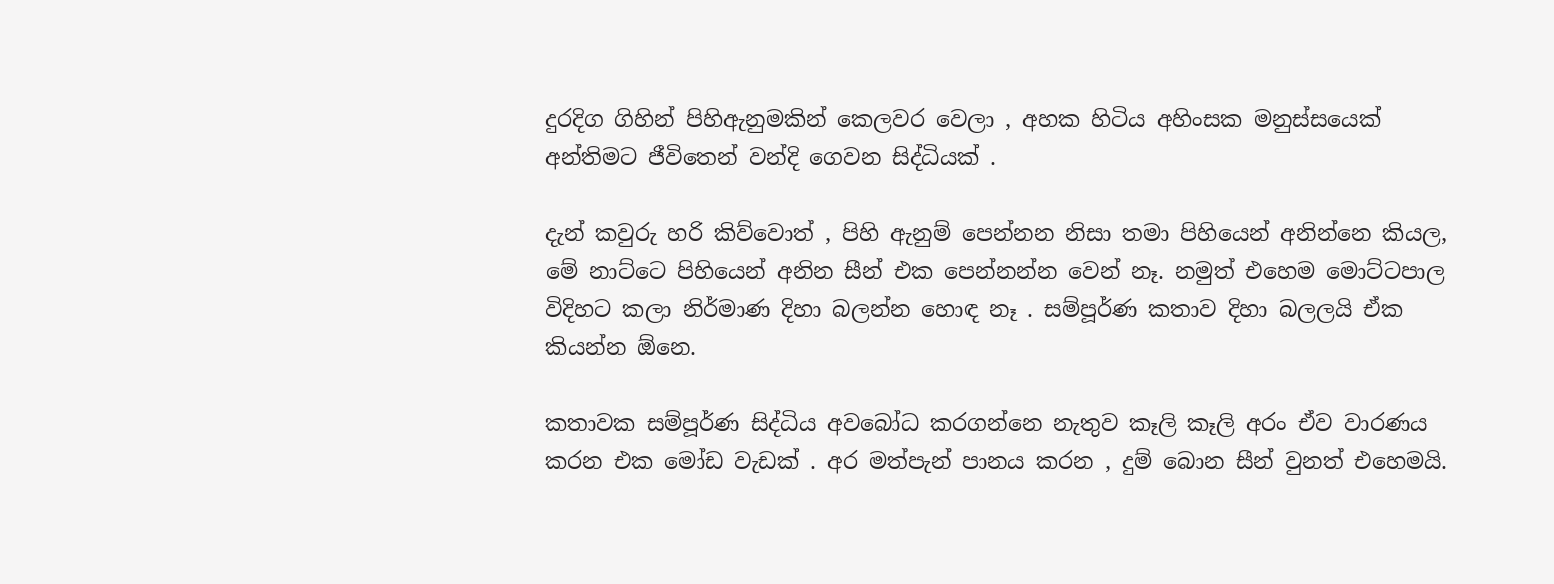දුරදිග ගිහින් පිහිඇනුමකින් කෙලවර වෙලා , අහක හිටිය අහිංසක මනුස්සයෙක් අන්තිමට ජීවිතෙන් වන්දි ගෙවන සිද්ධියක් .

දැන් කවුරු හරි කිව්වොත් , පිහි ඇනුම් පෙන්නන නිසා තමා පිහියෙන් අනින්නෙ කියල, මේ නාට්ටෙ පිහියෙන් අනින සීන් එක පෙන්නන්න වෙන් නෑ. නමුත් එහෙම මොට්ටපාල විදිහට කලා නිර්මාණ දිහා බලන්න හොඳ නෑ . සම්පූර්ණ කතාව දිහා බලලයි ඒක කියන්න ඕනෙ.

කතාවක සම්පූර්ණ සිද්ධිය අවබෝධ කරගන්නෙ නැතුව කෑලි කෑලි අරං ඒව වාරණය කරන එක මෝඩ වැඩක් . අර මත්පැන් පානය කරන , දුම් බොන සීන් වුනත් එහෙමයි.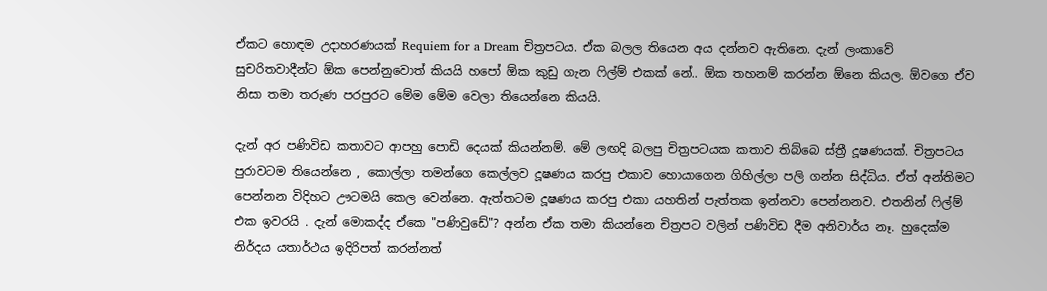ඒකට හොඳම උදාහරණයක් Requiem for a Dream චිත්‍රපටය. ඒක බලල තියෙන අය දන්නව ඇතිනෙ. දැන් ලංකාවේ සුචරිතවාදීන්ට ඕක පෙන්නුවොත් කියයි හපෝ ඕක කුඩු ගැන ෆිල්ම් එකක් නේ.. ඕක තහනම් කරන්න ඕනෙ කියල. ඕවගෙ ඒව නිසා තමා තරුණ පරපුරට මේම මේම වෙලා තියෙන්නෙ කියයි.

දැන් අර පණිවිඩ කතාවට ආපහු පොඩි දෙයක් කියන්නම්. මේ ලඟදි බලපු චිත්‍රපටයක කතාව තිබ්බෙ ස්ත්‍රී දූෂණයක්. චිත්‍රපටය පුරාවටම තියෙන්නෙ , කොල්ලා තමන්ගෙ කෙල්ලව දූෂණය කරපු එකාව හොයාගෙන ගිහිල්ලා පලි ගන්න සිද්ධිය. ඒත් අන්තිමට පෙන්නන විදිහට ඌටමයි කෙල වෙන්නෙ. ඇත්තටම දූෂණය කරපු එකා යහතින් පැත්තක ඉන්නවා පෙන්නනව. එතනින් ෆිල්ම් එක ඉවරයි . දැන් මොකද්ද ඒකෙ "පණිවුඩේ"? අන්න ඒක තමා කියන්නෙ චිත්‍රපට වලින් පණිවිඩ දීම අනිවාර්ය නෑ. හුදෙක්ම නිර්දය යතාර්ථය ඉදිරිපත් කරන්නත්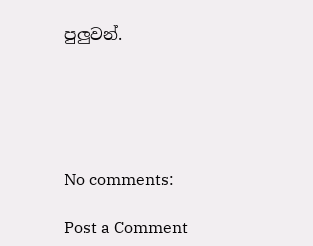පුලුවන්.





No comments:

Post a Comment